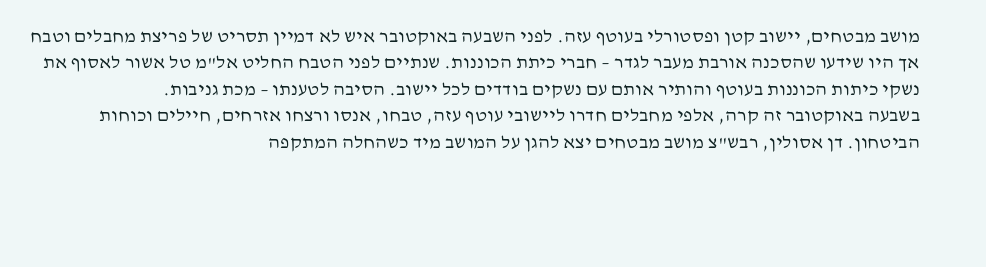מושב מבטחים, יישוב קטן ופסטורלי בעוטף עזה. לפני השבעה באוקטובר איש לא דמיין תסריט של פריצת מחבלים וטבח אך היו שידעו שהסכנה אורבת מעבר לגדר – חברי כיתת הכוננות. שנתיים לפני הטבח החליט אל"מ טל אשור לאסוף את נשקי כיתות הכוננות בעוטף והותיר אותם עם נשקים בודדים לכל יישוב. הסיבה לטענתו – מכת גניבות.
בשבעה באוקטובר זה קרה, אלפי מחבלים חדרו ליישובי עוטף עזה, טבחו, אנסו ורצחו אזרחים, חיילים וכוחות הביטחון. דן אסולין, רבש"צ מושב מבטחים יצא להגן על המושב מיד כשהחלה המתקפה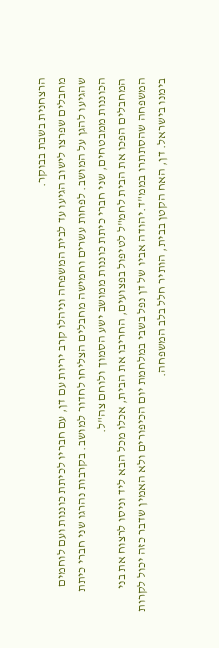הרצחנית בשבת בבוקר.
מחבלים שפרצו לישוב הגיעו עד לבית המשפחה וניהלו קרב יריות עם דן, עם חבריו לכיתת כוננות ועם לוחמים שהגיעו להגן על המושב. לפחות עשרים וחמישה מחבלים הצליחו לחדור למושב. בקרבות נהרגו שני חברי כיתת הכוננות ממבטחים, שני חברי כיתת כוננות ממושב ישע הסמוך ולוחם צה"ל.
המחבלים הפכו את הבית לחמ"ל לטיפול בפצועים, החריבו את הבית, אכלו מכל הבא ליד וניסו לרצוח את בני המשפחה שהסתתרו בממ"ד.יהודה אביו של דן נפל בשבי במלחמת יום הכיפורים ולא האמין שדבר כזה יכול לקרות בימנו בישראל. דן, האח הקטן בבית, הותיר חלל בלב המשפחה.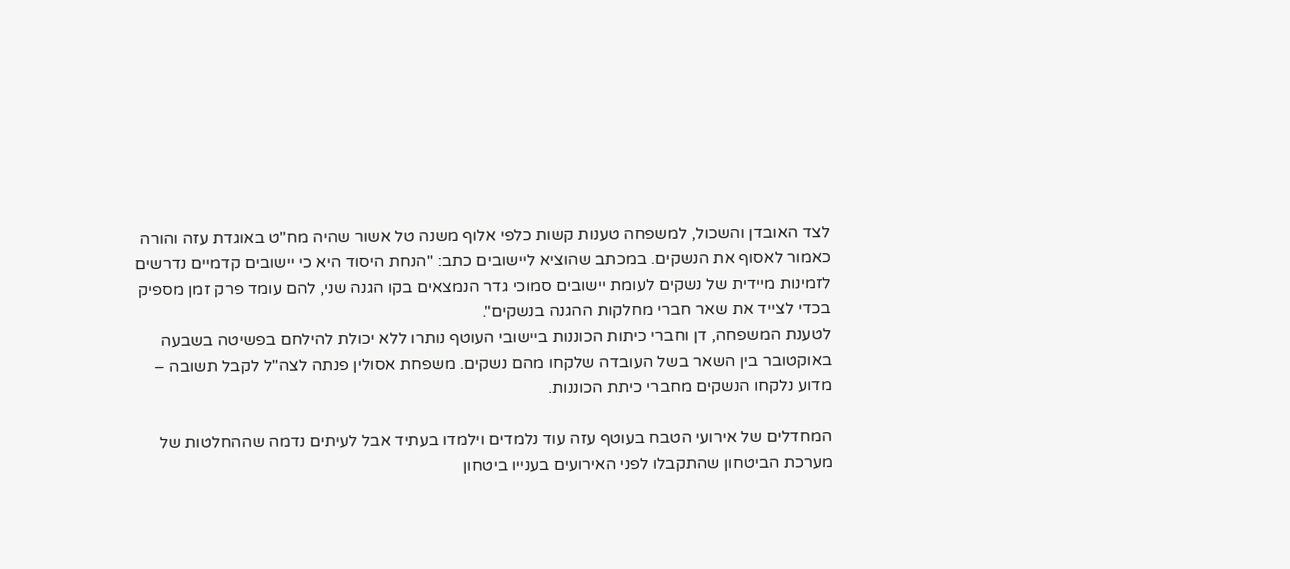לצד האובדן והשכול, למשפחה טענות קשות כלפי אלוף משנה טל אשור שהיה מח"ט באוגדת עזה והורה כאמור לאסוף את הנשקים. במכתב שהוציא ליישובים כתב: "הנחת היסוד היא כי יישובים קדמיים נדרשים לזמינות מיידית של נשקים לעומת יישובים סמוכי גדר הנמצאים בקו הגנה שני, להם עומד פרק זמן מספיק בכדי לצייד את שאר חברי מחלקות ההגנה בנשקים".
לטענת המשפחה, דן וחברי כיתות הכוננות ביישובי העוטף נותרו ללא יכולת להילחם בפשיטה בשבעה באוקטובר בין השאר בשל העובדה שלקחו מהם נשקים. משפחת אסולין פנתה לצה"ל לקבל תשובה – מדוע נלקחו הנשקים מחברי כיתת הכוננות.

המחדלים של אירועי הטבח בעוטף עזה עוד נלמדים וילמדו בעתיד אבל לעיתים נדמה שההחלטות של מערכת הביטחון שהתקבלו לפני האירועים בענייו ביטחון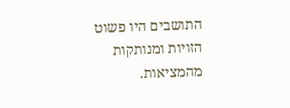התושבים היו פשוט הזויות ומנותקות מהמציאות.